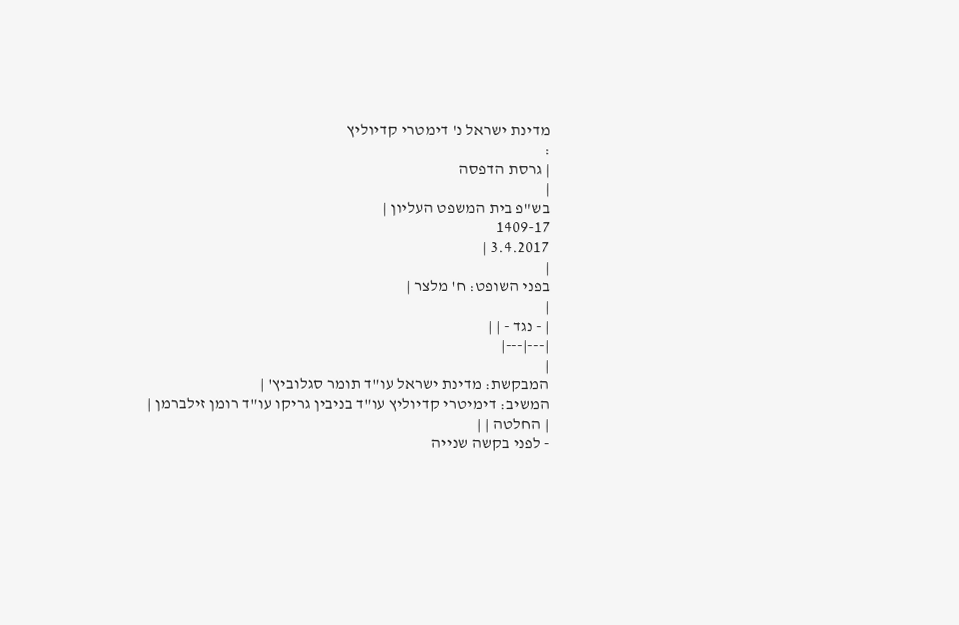מדינת ישראל נ' דימטרי קדיוליץ
:
| גרסת הדפסה
|
בש"פ בית המשפט העליון |
1409-17
3.4.2017 |
|
בפני השופט: ח' מלצר |
|
| - נגד - | |
|---|---|
|
המבקשת: מדינת ישראל עו"ד תומר סגלוביץ' |
המשיב: דימיטרי קדיוליץ עו"ד בניבין גריקו עו"ד רומן זילברמן |
| החלטה | |
- לפני בקשה שנייה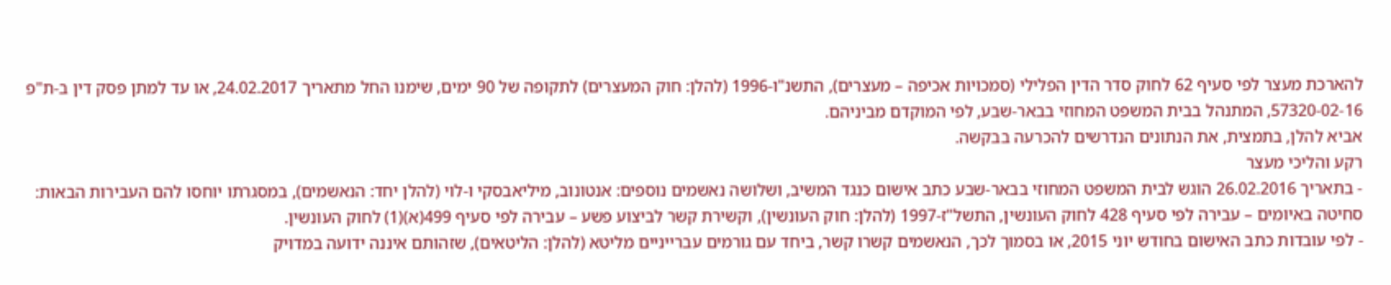להארכת מעצר לפי סעיף 62 לחוק סדר הדין הפלילי (סמכויות אכיפה – מעצרים), התשנ"ו-1996 (להלן: חוק המעצרים) לתקופה של 90 ימים, שימנו החל מתאריך 24.02.2017, או עד למתן פסק דין ב-ת"פ 57320-02-16, המתנהל בבית המשפט המחוזי בבאר-שבע, לפי המוקדם מביניהם.
אביא להלן, בתמצית, את הנתונים הנדרשים להכרעה בבקשה.
רקע והליכי מעצר
- בתאריך 26.02.2016 הוגש לבית המשפט המחוזי בבאר-שבע כתב אישום כנגד המשיב, ושלושה נאשמים נוספים: אנטונוב, מיליאבסקי ו-לוי (להלן יחד: הנאשמים), במסגרתו יוחסו להם העבירות הבאות: סחיטה באיומים – עבירה לפי סעיף 428 לחוק העונשין, התשל"ז-1997 (להלן: חוק העונשין), וקשירת קשר לביצוע פשע – עבירה לפי סעיף 499(א)(1) לחוק העונשין.
- לפי עובדות כתב האישום בחודש יוני 2015, או בסמוך לכך, הנאשמים קשרו קשר, ביחד עם גורמים עברייניים מליטא (להלן: הליטאים), שזהותם איננה ידועה במדויק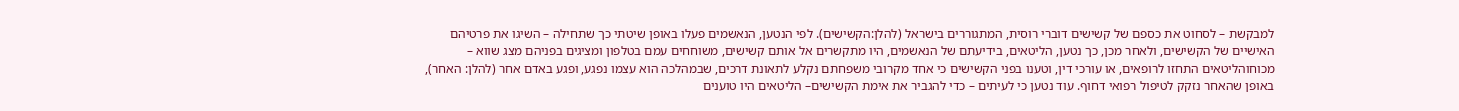למבקשת – לסחוט את כספם של קשישים דוברי רוסית, המתגוררים בישראל (להלן:הקשישים). לפי הנטען, הנאשמים פעלו באופן שיטתי כך שתחילה – השיגו את פרטיהם האישיים של הקשישים, ולאחר מכן, כך נטען, הליטאים, בידיעתם של הנאשמים, היו מתקשרים אל אותם קשישים, משוחחים עמם בטלפון ומציגים בפניהם מצג שווא – מכוחוהליטאים התחזו לרופאים, או עורכי דין, וטענו בפני הקשישים כי אחד מקרובי משפחתם נקלע לתאונת דרכים, שבמהלכה הוא עצמו נפגע, ופגע באדם אחר (להלן: האחר), באופן שהאחר נזקק לטיפול רפואי דחוף. עוד נטען כי לעיתים – כדי להגביר את אימת הקשישים– הליטאים היו טוענים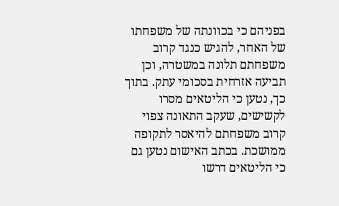בפניהם כי בכוונתה של משפחתו של האחר, להגיש כנגד קרוב משפחתם תלונה במשטרה, וכן תביעה אזרחית בסכומי עתק. בתוך כך, נטען כי הליטאים מסרו לקשישים, שעקב התאונה צפוי קרוב משפחתם להיאסר לתקופה ממושכת. בכתב האישום נטען גם כי הליטאים דרשו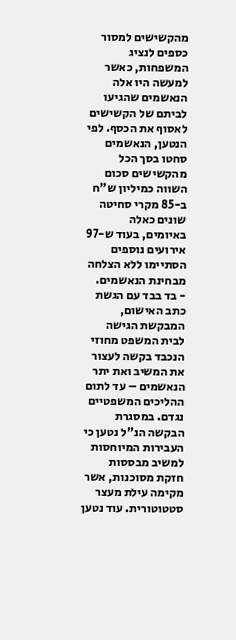מהקשישים למסור כספים לנציג המשפחות, כאשר למעשה היו אלה הנאשמים שהגיעו לביתם של הקשישים לאסוף את הכסף. לפי הנטען, הנאשמים סחטו בסך הכל מהקשישים סכום השווה כמיליון ש"ח ב-85 מקרי סחיטה שונים כאלה באיומים, בעוד ש-97 אירועים נוספים הסתיימו ללא הצלחה מבחינת הנאשמים.
- בד בבד עם הגשת כתב האישום, המבקשת הגישה לבית המשפט מחוזי הנכבד בקשה לעצור את המשיב ואת יתר הנאשמים – עד לתום ההליכים המשפטיים נגדם. במסגרת הבקשה הנ"ל נטען כי העבירות המיוחסות למשיב מבססות חזקת מסוכנות, אשר מקימה עילת מעצר סטטוטורית. עוד נטען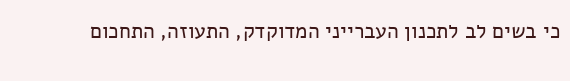כי בשים לב לתכנון העברייני המדוקדק, התעוזה, התחכום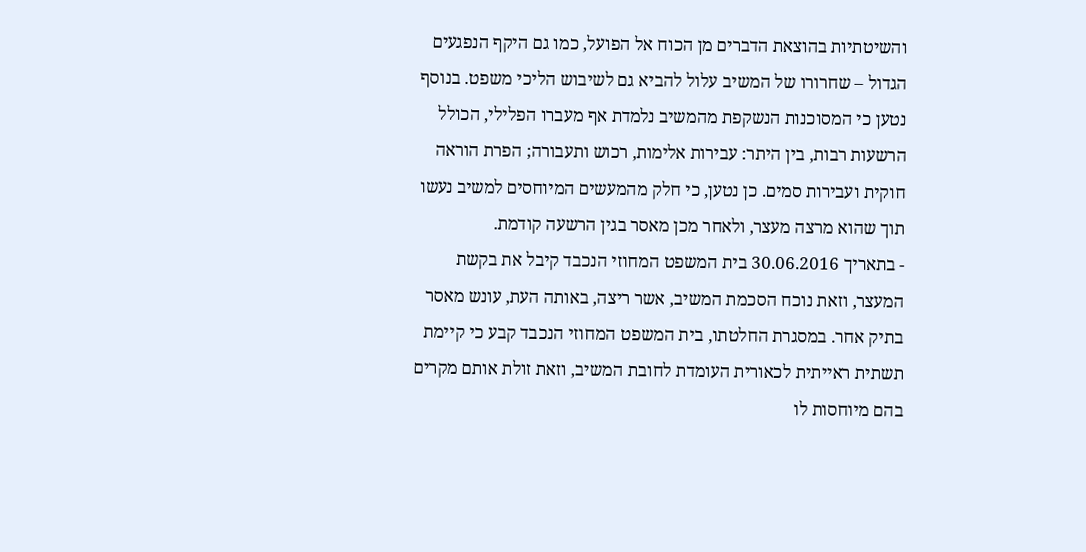והשיטתיות בהוצאת הדברים מן הכוח אל הפועל, כמו גם היקף הנפגעים הגדול – שחרורו של המשיב עלול להביא גם לשיבוש הליכי משפט. בנוסף נטען כי המסוכנות הנשקפת מהמשיב נלמדת אף מעברו הפלילי, הכולל הרשעות רבות, בין היתר: עבירות אלימות, רכוש ותעבורה; הפרת הוראה חוקית ועבירות סמים. כן נטען, כי חלק מהמעשים המיוחסים למשיב נעשו תוך שהוא מרצה מעצר, ולאחר מכן מאסר בגין הרשעה קודמת.
- בתאריך 30.06.2016 בית המשפט המחוזי הנכבד קיבל את בקשת המעצר, וזאת נוכח הסכמת המשיב, אשר ריצה, באותה העת, עונש מאסר בתיק אחר. במסגרת החלטתו, בית המשפט המחוזי הנכבד קבע כי קיימת תשתית ראייתית לכאורית העומדת לחובת המשיב, וזאת זולת אותם מקרים בהם מיוחסות לו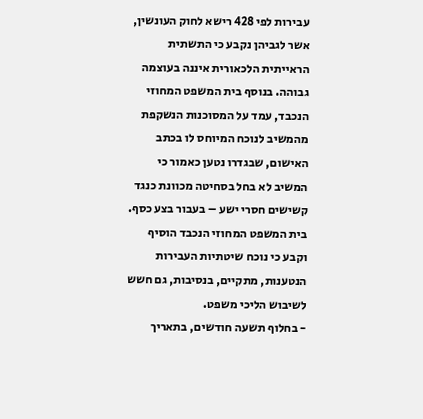עבירות לפי 428 רישא לחוק העונשין, אשר לגביהן נקבע כי התשתית הראייתית הלכאורית איננה בעוצמה גבוהה. בנוסף בית המשפט המחוזי הנכבד, עמד על המסוכנות הנשקפת מהמשיב לנוכח המיוחס לו בכתב האישום, שבגדרו נטען כאמור כי המשיב לא בחל בסחיטה מכוונת כנגד קשישים חסרי ישע – בעבור בצע כסף. בית המשפט המחוזי הנכבד הוסיף וקבע כי נוכח שיטתיות העבירות הנטענות, מתקיים, בנסיבות, גם חשש לשיבוש הליכי משפט.
- בחלוף תשעה חודשים, בתאריך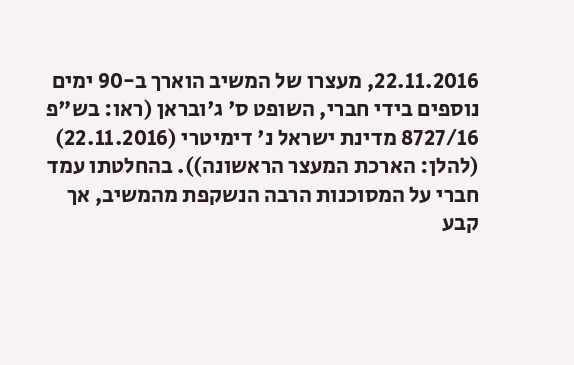22.11.2016, מעצרו של המשיב הוארך ב-90 ימים נוספים בידי חברי, השופט ס' ג'ובראן (ראו: בש"פ 8727/16 מדינת ישראל נ' דימיטרי (22.11.2016) (להלן: הארכת המעצר הראשונה)). בהחלטתו עמד חברי על המסוכנות הרבה הנשקפת מהמשיב, אך קבע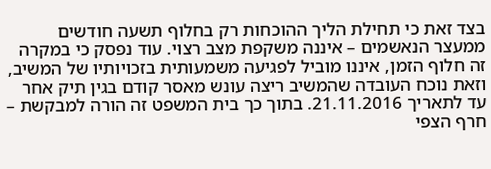בצד זאת כי תחילת הליך ההוכחות רק בחלוף תשעה חודשים ממעצר הנאשמים – איננה משקפת מצב רצוי. עוד נפסק כי במקרה זה חלוף הזמן, איננו מוביל לפגיעה משמעותית בזכויותיו של המשיב, וזאת נוכח העובדה שהמשיב ריצה עונש מאסר קודם בגין תיק אחר עד לתאריך 21.11.2016. בתוך כך בית המשפט זה הורה למבקשת – חרף הצפי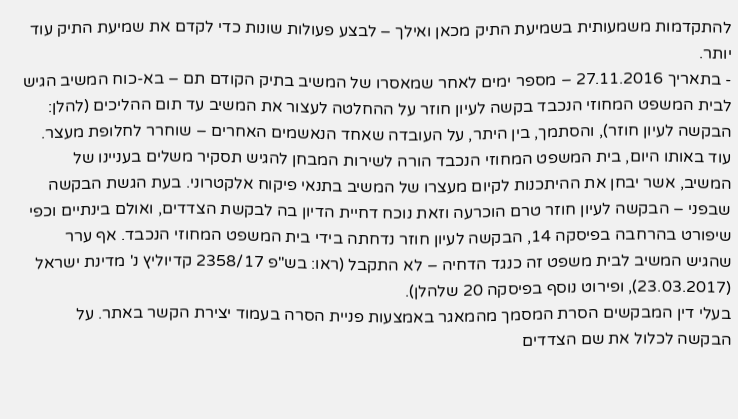להתקדמות משמעותית בשמיעת התיק מכאן ואילך – לבצע פעולות שונות כדי לקדם את שמיעת התיק עוד יותר.
- בתאריך 27.11.2016 – מספר ימים לאחר שמאסרו של המשיב בתיק הקודם תם – בא-כוח המשיב הגיש לבית המשפט המחוזי הנכבד בקשה לעיון חוזר על ההחלטה לעצור את המשיב עד תום ההליכים (להלן: הבקשה לעיון חוזר), והסתמך, בין היתר, על העובדה שאחד הנאשמים האחרים – שוחרר לחלופת מעצר. עוד באותו היום, בית המשפט המחוזי הנכבד הורה לשירות המבחן להגיש תסקיר משלים בעניינו של המשיב, אשר יבחן את ההיתכנות לקיום מעצרו של המשיב בתנאי פיקוח אלקטרוני. בעת הגשת הבקשה שבפני – הבקשה לעיון חוזר טרם הוכרעה וזאת נוכח דחיית הדיון בה לבקשת הצדדים, ואולם בינתיים וכפי שיפורט בהרחבה בפיסקה 14, הבקשה לעיון חוזר נדחתה בידי בית המשפט המחוזי הנכבד. אף ערר שהגיש המשיב לבית משפט זה כנגד הדחיה – לא התקבל (ראו: בש"פ 2358/17 קדיוליץ נ' מדינת ישראל (23.03.2017), ופירוט נוסף בפיסקה 20 שלהלן).
בעלי דין המבקשים הסרת המסמך מהמאגר באמצעות פניית הסרה בעמוד יצירת הקשר באתר. על הבקשה לכלול את שם הצדדים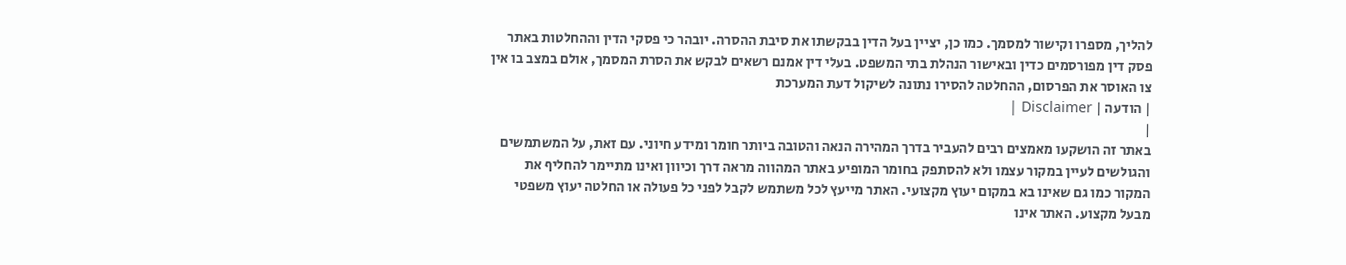להליך, מספרו וקישור למסמך. כמו כן, יציין בעל הדין בבקשתו את סיבת ההסרה. יובהר כי פסקי הדין וההחלטות באתר פסק דין מפורסמים כדין ובאישור הנהלת בתי המשפט. בעלי דין אמנם רשאים לבקש את הסרת המסמך, אולם במצב בו אין צו האוסר את הפרסום, ההחלטה להסירו נתונה לשיקול דעת המערכת
| הודעה | Disclaimer |
|
באתר זה הושקעו מאמצים רבים להעביר בדרך המהירה הנאה והטובה ביותר חומר ומידע חיוני. עם זאת, על המשתמשים והגולשים לעיין במקור עצמו ולא להסתפק בחומר המופיע באתר המהווה מראה דרך וכיוון ואינו מתיימר להחליף את המקור כמו גם שאינו בא במקום יעוץ מקצועי. האתר מייעץ לכל משתמש לקבל לפני כל פעולה או החלטה יעוץ משפטי מבעל מקצוע. האתר אינו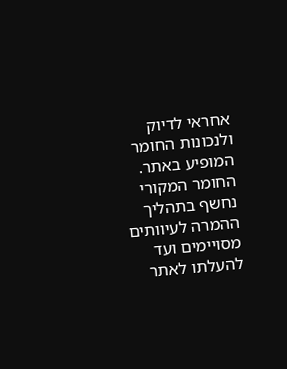אחראי לדיוק ולנכונות החומר המופיע באתר. החומר המקורי נחשף בתהליך ההמרה לעיוותים מסויימים ועד להעלתו לאתר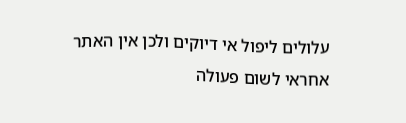עלולים ליפול אי דיוקים ולכן אין האתר אחראי לשום פעולה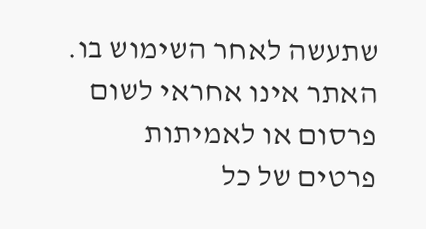שתעשה לאחר השימוש בו. האתר אינו אחראי לשום פרסום או לאמיתות פרטים של כל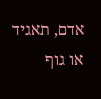אדם, תאגיד או גוף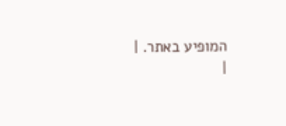המופיע באתר. |
|